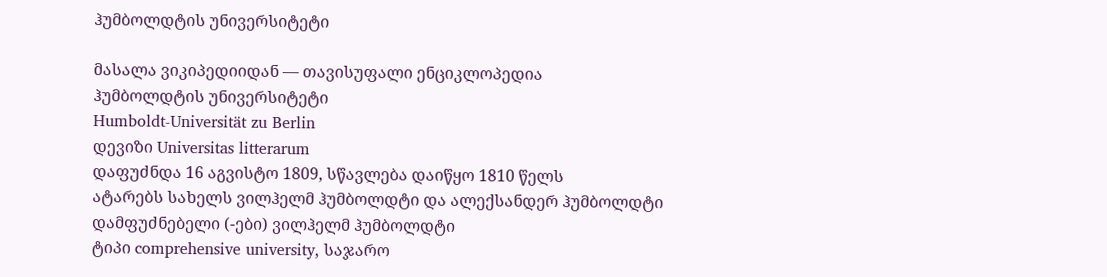ჰუმბოლდტის უნივერსიტეტი

მასალა ვიკიპედიიდან — თავისუფალი ენციკლოპედია
ჰუმბოლდტის უნივერსიტეტი
Humboldt-Universität zu Berlin
დევიზი Universitas litterarum
დაფუძნდა 16 აგვისტო 1809, სწავლება დაიწყო 1810 წელს
ატარებს სახელს ვილჰელმ ჰუმბოლდტი და ალექსანდერ ჰუმბოლდტი
დამფუძნებელი (-ები) ვილჰელმ ჰუმბოლდტი
ტიპი comprehensive university, საჯარო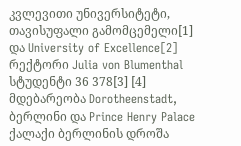კვლევითი უნივერსიტეტი, თავისუფალი გამომცემელი[1] და University of Excellence[2]
რექტორი Julia von Blumenthal
სტუდენტი 36 378[3] [4]
მდებარეობა Dorotheenstadt, ბერლინი და Prince Henry Palace
ქალაქი ბერლინის დროშა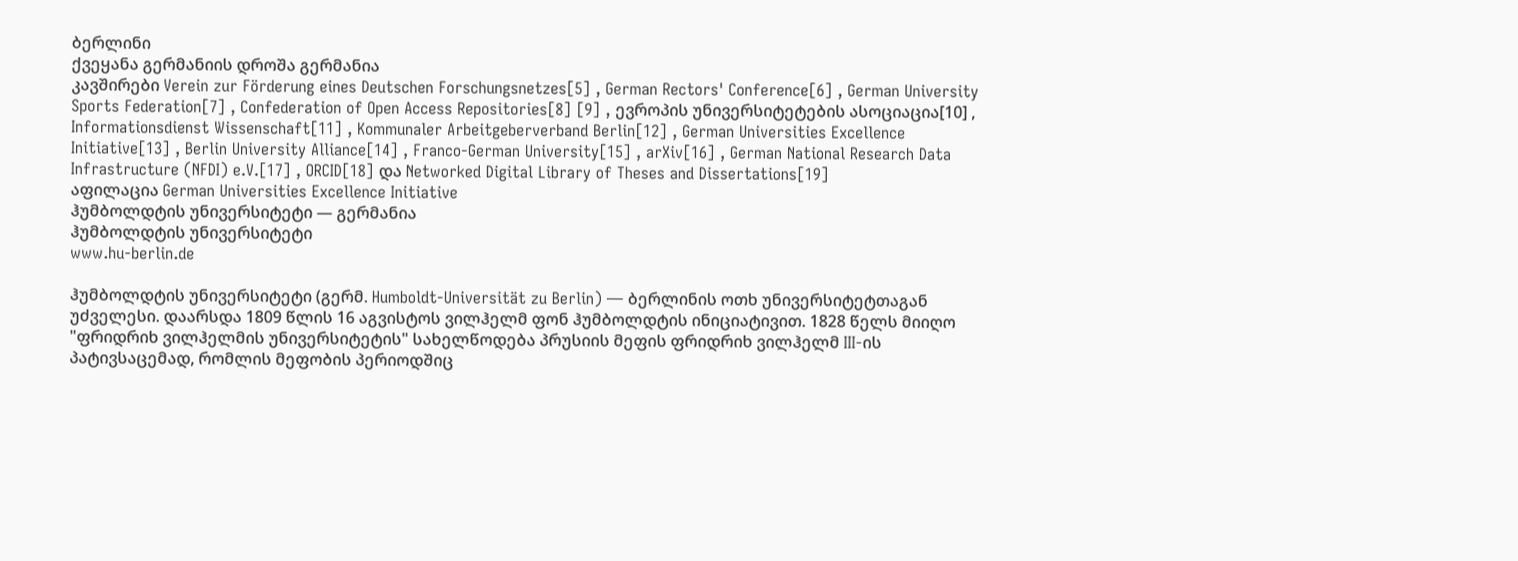ბერლინი
ქვეყანა გერმანიის დროშა გერმანია
კავშირები Verein zur Förderung eines Deutschen Forschungsnetzes[5] , German Rectors' Conference[6] , German University Sports Federation[7] , Confederation of Open Access Repositories[8] [9] , ევროპის უნივერსიტეტების ასოციაცია[10] , Informationsdienst Wissenschaft[11] , Kommunaler Arbeitgeberverband Berlin[12] , German Universities Excellence Initiative[13] , Berlin University Alliance[14] , Franco-German University[15] , arXiv[16] , German National Research Data Infrastructure (NFDI) e.V.[17] , ORCID[18] და Networked Digital Library of Theses and Dissertations[19]
აფილაცია German Universities Excellence Initiative
ჰუმბოლდტის უნივერსიტეტი — გერმანია
ჰუმბოლდტის უნივერსიტეტი
www.hu-berlin.de

ჰუმბოლდტის უნივერსიტეტი (გერმ. Humboldt-Universität zu Berlin) — ბერლინის ოთხ უნივერსიტეტთაგან უძველესი. დაარსდა 1809 წლის 16 აგვისტოს ვილჰელმ ფონ ჰუმბოლდტის ინიციატივით. 1828 წელს მიიღო "ფრიდრიხ ვილჰელმის უნივერსიტეტის" სახელწოდება პრუსიის მეფის ფრიდრიხ ვილჰელმ III-ის პატივსაცემად, რომლის მეფობის პერიოდშიც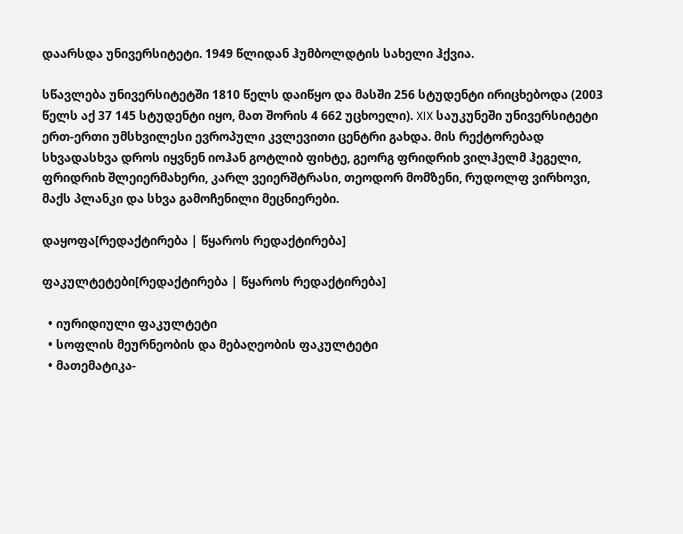დაარსდა უნივერსიტეტი. 1949 წლიდან ჰუმბოლდტის სახელი ჰქვია.

სწავლება უნივერსიტეტში 1810 წელს დაიწყო და მასში 256 სტუდენტი ირიცხებოდა (2003 წელს აქ 37 145 სტუდენტი იყო, მათ შორის 4 662 უცხოელი). XIX საუკუნეში უნივერსიტეტი ერთ-ერთი უმსხვილესი ევროპული კვლევითი ცენტრი გახდა. მის რექტორებად სხვადასხვა დროს იყვნენ იოჰან გოტლიბ ფიხტე, გეორგ ფრიდრიხ ვილჰელმ ჰეგელი, ფრიდრიხ შლეიერმახერი, კარლ ვეიერშტრასი, თეოდორ მომზენი, რუდოლფ ვირხოვი, მაქს პლანკი და სხვა გამოჩენილი მეცნიერები.

დაყოფა[რედაქტირება | წყაროს რედაქტირება]

ფაკულტეტები[რედაქტირება | წყაროს რედაქტირება]

  • იურიდიული ფაკულტეტი
  • სოფლის მეურნეობის და მებაღეობის ფაკულტეტი
  • მათემატიკა-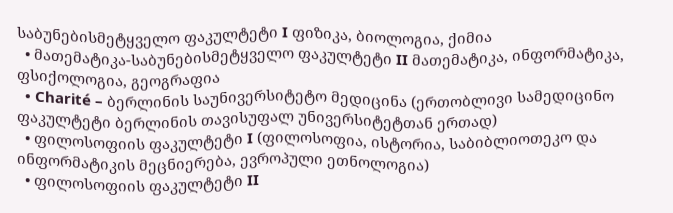საბუნებისმეტყველო ფაკულტეტი I ფიზიკა, ბიოლოგია, ქიმია
  • მათემატიკა-საბუნებისმეტყველო ფაკულტეტი II მათემატიკა, ინფორმატიკა, ფსიქოლოგია, გეოგრაფია
  • Charité – ბერლინის საუნივერსიტეტო მედიცინა (ერთობლივი სამედიცინო ფაკულტეტი ბერლინის თავისუფალ უნივერსიტეტთან ერთად)
  • ფილოსოფიის ფაკულტეტი I (ფილოსოფია, ისტორია, საბიბლიოთეკო და ინფორმატიკის მეცნიერება, ევროპული ეთნოლოგია)
  • ფილოსოფიის ფაკულტეტი II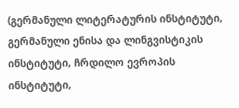(გერმანული ლიტერატურის ინსტიტუტი, გერმანული ენისა და ლინგვისტიკის ინსტიტუტი, ჩრდილო ევროპის ინსტიტუტი,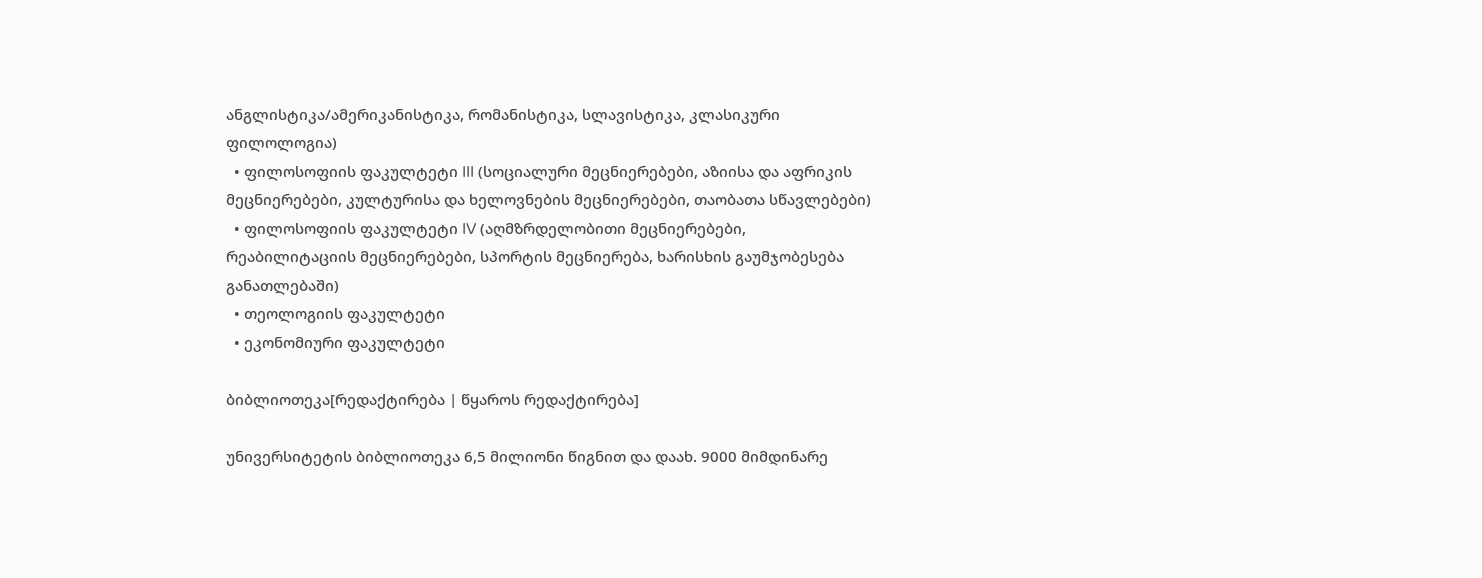ანგლისტიკა/ამერიკანისტიკა, რომანისტიკა, სლავისტიკა, კლასიკური ფილოლოგია)
  • ფილოსოფიის ფაკულტეტი III (სოციალური მეცნიერებები, აზიისა და აფრიკის მეცნიერებები, კულტურისა და ხელოვნების მეცნიერებები, თაობათა სწავლებები)
  • ფილოსოფიის ფაკულტეტი IV (აღმზრდელობითი მეცნიერებები, რეაბილიტაციის მეცნიერებები, სპორტის მეცნიერება, ხარისხის გაუმჯობესება განათლებაში)
  • თეოლოგიის ფაკულტეტი
  • ეკონომიური ფაკულტეტი

ბიბლიოთეკა[რედაქტირება | წყაროს რედაქტირება]

უნივერსიტეტის ბიბლიოთეკა 6,5 მილიონი წიგნით და დაახ. 9000 მიმდინარე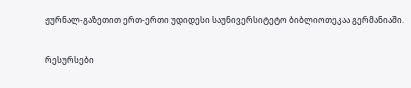ჟურნალ-გაზეთით ერთ-ერთი უდიდესი საუნივერსიტეტო ბიბლიოთეკაა გერმანიაში.

რესურსები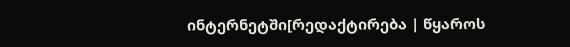ინტერნეტში[რედაქტირება | წყაროს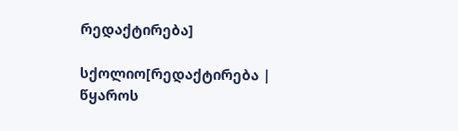რედაქტირება]

სქოლიო[რედაქტირება | წყაროს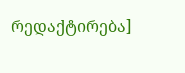რედაქტირება]